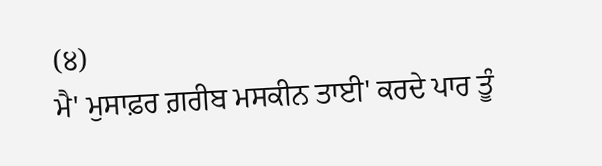(੪)
ਮੈ' ਮੁਸਾਫ਼ਰ ਗ਼ਰੀਬ ਮਸਕੀਨ ਤਾਈ' ਕਰਦੇ ਪਾਰ ਤੂੰ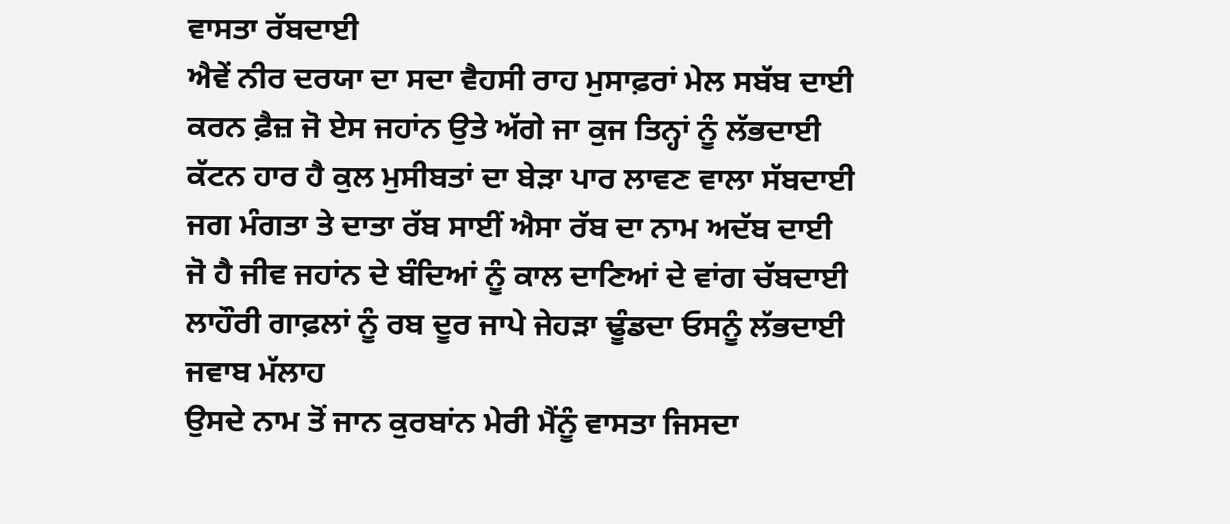ਵਾਸਤਾ ਰੱਬਦਾਈ
ਐਵੇਂ ਨੀਰ ਦਰਯਾ ਦਾ ਸਦਾ ਵੈਹਸੀ ਰਾਹ ਮੁਸਾਫ਼ਰਾਂ ਮੇਲ ਸਬੱਬ ਦਾਈ
ਕਰਨ ਫ਼ੈਜ਼ ਜੋ ਏਸ ਜਹਾਂਨ ਉਤੇ ਅੱਗੇ ਜਾ ਕੁਜ ਤਿਨ੍ਹਾਂ ਨੂੰ ਲੱਭਦਾਈ
ਕੱਟਨ ਹਾਰ ਹੈ ਕੁਲ ਮੁਸੀਬਤਾਂ ਦਾ ਬੇੜਾ ਪਾਰ ਲਾਵਣ ਵਾਲਾ ਸੱਬਦਾਈ
ਜਗ ਮੰਗਤਾ ਤੇ ਦਾਤਾ ਰੱਬ ਸਾਈਂ ਐਸਾ ਰੱਬ ਦਾ ਨਾਮ ਅਦੱਬ ਦਾਈ
ਜੋ ਹੈ ਜੀਵ ਜਹਾਂਨ ਦੇ ਬੰਦਿਆਂ ਨੂੰ ਕਾਲ ਦਾਣਿਆਂ ਦੇ ਵਾਂਗ ਚੱਬਦਾਈ
ਲਾਹੌਰੀ ਗਾਫ਼ਲਾਂ ਨੂੰ ਰਬ ਦੂਰ ਜਾਪੇ ਜੇਹੜਾ ਢੂੰਡਦਾ ਓਸਨੂੰ ਲੱਭਦਾਈ
ਜਵਾਬ ਮੱਲਾਹ
ਉਸਦੇ ਨਾਮ ਤੋਂ ਜਾਨ ਕੁਰਬਾਂਨ ਮੇਰੀ ਮੈਂਨੂੰ ਵਾਸਤਾ ਜਿਸਦਾ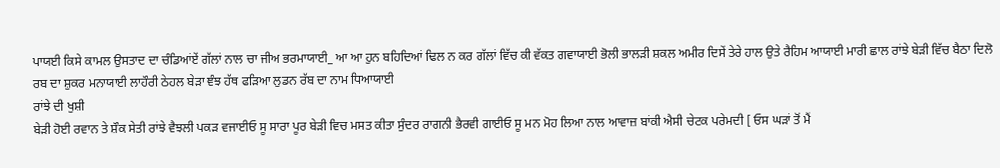ਪਾਯਈ ਕਿਸੇ ਕਾਮਲ ਉਸਤਾਦ ਦਾ ਚੰਡਿਆਂਏਂ ਗੱਲਾਂ ਨਾਲ ਚਾ ਜੀਅ ਭਰਮਾਯਾਈ_ ਆ ਆ ਹੁਨ ਬਹਿਦਿਆਂ ਢਿਲ ਨ ਕਰ ਗੱਲਾਂ ਵਿੱਚ ਕੀ ਵੱਕਤ ਗਵਾਯਾਈ ਭੋਲੀ ਭਾਲੜੀ ਸ਼ਕਲ ਅਮੀਰ ਦਿਸੇਂ ਤੇਰੇ ਹਾਲ ਉਤੇ ਰੈਹਿਮ ਆਯਾਈ ਮਾਰੀ ਛਾਲ ਰਾਂਝੇ ਬੇੜੀ ਵਿੱਚ ਬੈਠਾ ਦਿਲੋ ਰਬ ਦਾ ਸ਼ੁਕਰ ਮਨਾਯਾਈ ਲਾਹੌਰੀ ਠੇਹਲ ਬੇੜਾ ਞੰਝ ਹੱਥ ਫੜਿਆ ਲੁਡਨ ਰੱਬ ਦਾ ਨਾਮ ਧਿਆਯਾਈ
ਰਾਂਝੇ ਦੀ ਖੁਸ਼ੀ
ਬੇੜੀ ਹੋਈ ਰਵਾਨ ਤੇ ਸ਼ੌਕ ਸੇਤੀ ਰਾਂਝੇ ਵੈਝਲੀ ਪਕੜ ਵਜਾਈਓ ਸੂ ਸਾਰਾ ਪੂਰ ਬੇੜੀ ਵਿਚ ਮਸਤ ਕੀਤਾ ਸੁੰਦਰ ਰਾਗਨੀ ਭੈਰਵੀ ਗਾਈਓ ਸੂ ਮਨ ਮੋਹ ਲਿਆ ਨਾਲ ਆਵਾਜ਼ ਬਾਂਕੀ ਐਸੀ ਚੇਟਕ ਪਰੇਮਦੀ [ ਓਸ ਘੜਾਂ ਤੋਂ ਮੈਂ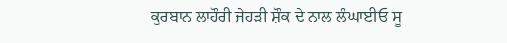ਕੁਰਬਾਨ ਲਾਹੌਰੀ ਜੇਹੜੀ ਸ਼ੌਕ ਦੇ ਨਾਲ ਲੰਘਾਈਓ ਸੂ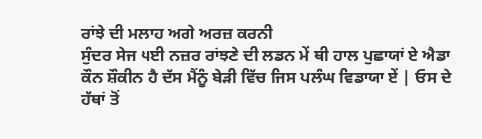ਰਾਂਝੇ ਦੀ ਮਲਾਹ ਅਗੇ ਅਰਜ਼ ਕਰਨੀ
ਸੁੰਦਰ ਸੇਜ ੫ਈ ਨਜ਼ਰ ਰਾਂਝਣੇ ਦੀ ਲਡਨ ਮੇਂ ਥੀ ਹਾਲ ਪੁਛਾਯਾਂ ਏ ਐਡਾ ਕੌਨ ਸ਼ੌਕੀਨ ਹੈ ਦੱਸ ਮੈਂਨੂੰ ਬੇੜੀ ਵਿੱਚ ਜਿਸ ਪਲੰਘ ਵਿਡਾਯਾ ਏਂ | ਓਸ ਦੇ ਹੱਥਾਂ ਤੋਂ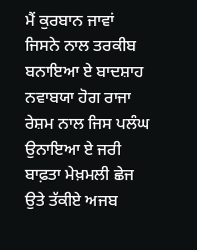ਮੈਂ ਕੁਰਬਾਨ ਜਾਵਾਂ ਜਿਸਨੇ ਨਾਲ ਤਰਕੀਬ ਬਨਾਇਆ ਏ ਬਾਦਸ਼ਾਹ ਨਵਾਬਯਾ ਹੋਗ ਰਾਜਾ ਰੇਸ਼ਮ ਨਾਲ ਜਿਸ ਪਲੰਘ ਉਨਾਇਆ ਏ ਜਰੀ ਬਾਫ਼ਤਾ ਮੇਖ਼ਮਲੀ ਛੇਜ ਉਤੇ ਤੱਕੀਏ ਅਜਬ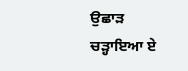ਉਛਾੜ ਚੜ੍ਹਾਇਆ ਏ